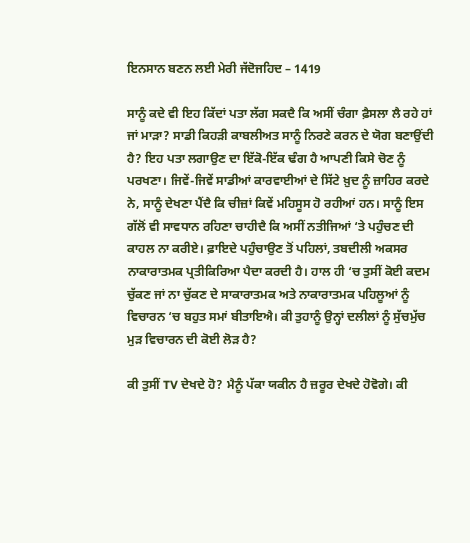ਇਨਸਾਨ ਬਣਨ ਲਈ ਮੇਰੀ ਜੱਦੋਜਹਿਦ – 1419

ਸਾਨੂੰ ਕਦੇ ਵੀ ਇਹ ਕਿੱਦਾਂ ਪਤਾ ਲੱਗ ਸਕਦੈ ਕਿ ਅਸੀਂ ਚੰਗਾ ਫ਼ੈਸਲਾ ਲੈ ਰਹੇ ਹਾਂ ਜਾਂ ਮਾੜਾ? ਸਾਡੀ ਕਿਹੜੀ ਕਾਬਲੀਅਤ ਸਾਨੂੰ ਨਿਰਣੇ ਕਰਨ ਦੇ ਯੋਗ ਬਣਾਉਂਦੀ ਹੈ? ਇਹ ਪਤਾ ਲਗਾਉਣ ਦਾ ਇੱਕੋ-ਇੱਕ ਢੰਗ ਹੈ ਆਪਣੀ ਕਿਸੇ ਚੋਣ ਨੂੰ ਪਰਖਣਾ। ਜਿਵੇਂ-ਜਿਵੇਂ ਸਾਡੀਆਂ ਕਾਰਵਾਈਆਂ ਦੇ ਸਿੱਟੇ ਖ਼ੁਦ ਨੂੰ ਜ਼ਾਹਿਰ ਕਰਦੇ ਨੇ, ਸਾਨੂੰ ਦੇਖਣਾ ਪੈਂਦੈ ਕਿ ਚੀਜ਼ਾਂ ਕਿਵੇਂ ਮਹਿਸੂਸ ਹੋ ਰਹੀਆਂ ਹਨ। ਸਾਨੂੰ ਇਸ ਗੱਲੋਂ ਵੀ ਸਾਵਧਾਨ ਰਹਿਣਾ ਚਾਹੀਦੈ ਕਿ ਅਸੀਂ ਨਤੀਜਿਆਂ ‘ਤੇ ਪਹੁੰਚਣ ਦੀ ਕਾਹਲ ਨਾ ਕਰੀਏ। ਫ਼ਾਇਦੇ ਪਹੁੰਚਾਉਣ ਤੋਂ ਪਹਿਲਾਂ, ਤਬਦੀਲੀ ਅਕਸਰ ਨਾਕਾਰਾਤਮਕ ਪ੍ਰਤੀਕਿਰਿਆ ਪੈਦਾ ਕਰਦੀ ਹੈ। ਹਾਲ ਹੀ ‘ਚ ਤੁਸੀਂ ਕੋਈ ਕਦਮ ਚੁੱਕਣ ਜਾਂ ਨਾ ਚੁੱਕਣ ਦੇ ਸਾਕਾਰਾਤਮਕ ਅਤੇ ਨਾਕਾਰਾਤਮਕ ਪਹਿਲੂਆਂ ਨੂੰ ਵਿਚਾਰਨ ‘ਚ ਬਹੁਤ ਸਮਾਂ ਬੀਤਾਇਐ। ਕੀ ਤੁਹਾਨੂੰ ਉਨ੍ਹਾਂ ਦਲੀਲਾਂ ਨੂੰ ਸੁੱਚਮੁੱਚ ਮੁੜ ਵਿਚਾਰਨ ਦੀ ਕੋਈ ਲੋੜ ਹੈ?

ਕੀ ਤੁਸੀਂ TV ਦੇਖਦੇ ਹੋ? ਮੈਨੂੰ ਪੱਕਾ ਯਕੀਨ ਹੈ ਜ਼ਰੂਰ ਦੇਖਦੇ ਹੋਵੋਗੇ। ਕੀ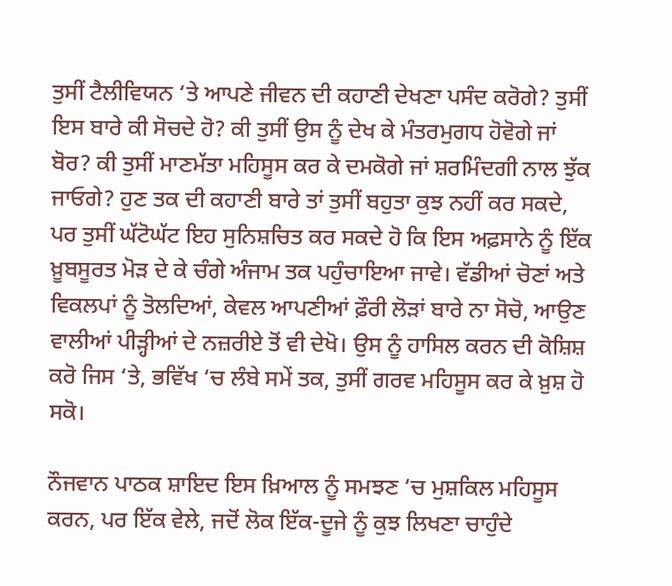ਤੁਸੀਂ ਟੈਲੀਵਿਯਨ ‘ਤੇ ਆਪਣੇ ਜੀਵਨ ਦੀ ਕਹਾਣੀ ਦੇਖਣਾ ਪਸੰਦ ਕਰੋਗੇ? ਤੁਸੀਂ ਇਸ ਬਾਰੇ ਕੀ ਸੋਚਦੇ ਹੋ? ਕੀ ਤੁਸੀਂ ਉਸ ਨੂੰ ਦੇਖ ਕੇ ਮੰਤਰਮੁਗਧ ਹੋਵੋਗੇ ਜਾਂ ਬੋਰ? ਕੀ ਤੁਸੀਂ ਮਾਣਮੱਤਾ ਮਹਿਸੂਸ ਕਰ ਕੇ ਦਮਕੋਗੇ ਜਾਂ ਸ਼ਰਮਿੰਦਗੀ ਨਾਲ ਝੁੱਕ ਜਾਓਗੇ? ਹੁਣ ਤਕ ਦੀ ਕਹਾਣੀ ਬਾਰੇ ਤਾਂ ਤੁਸੀਂ ਬਹੁਤਾ ਕੁਝ ਨਹੀਂ ਕਰ ਸਕਦੇ, ਪਰ ਤੁਸੀਂ ਘੱਟੋਘੱਟ ਇਹ ਸੁਨਿਸ਼ਚਿਤ ਕਰ ਸਕਦੇ ਹੋ ਕਿ ਇਸ ਅਫ਼ਸਾਨੇ ਨੂੰ ਇੱਕ ਖ਼ੂਬਸੂਰਤ ਮੋੜ ਦੇ ਕੇ ਚੰਗੇ ਅੰਜਾਮ ਤਕ ਪਹੁੰਚਾਇਆ ਜਾਵੇ। ਵੱਡੀਆਂ ਚੋਣਾਂ ਅਤੇ ਵਿਕਲਪਾਂ ਨੂੰ ਤੋਲਦਿਆਂ, ਕੇਵਲ ਆਪਣੀਆਂ ਫ਼ੌਰੀ ਲੋੜਾਂ ਬਾਰੇ ਨਾ ਸੋਚੋ, ਆਉਣ ਵਾਲੀਆਂ ਪੀੜ੍ਹੀਆਂ ਦੇ ਨਜ਼ਰੀਏ ਤੋਂ ਵੀ ਦੇਖੋ। ਉਸ ਨੂੰ ਹਾਸਿਲ ਕਰਨ ਦੀ ਕੋਸ਼ਿਸ਼ ਕਰੋ ਜਿਸ ‘ਤੇ, ਭਵਿੱਖ ‘ਚ ਲੰਬੇ ਸਮੇਂ ਤਕ, ਤੁਸੀਂ ਗਰਵ ਮਹਿਸੂਸ ਕਰ ਕੇ ਖ਼ੁਸ਼ ਹੋ ਸਕੋ।

ਨੌਜਵਾਨ ਪਾਠਕ ਸ਼ਾਇਦ ਇਸ ਖ਼ਿਆਲ ਨੂੰ ਸਮਝਣ ‘ਚ ਮੁਸ਼ਕਿਲ ਮਹਿਸੂਸ ਕਰਨ, ਪਰ ਇੱਕ ਵੇਲੇ, ਜਦੋਂ ਲੋਕ ਇੱਕ-ਦੂਜੇ ਨੂੰ ਕੁਝ ਲਿਖਣਾ ਚਾਹੁੰਦੇ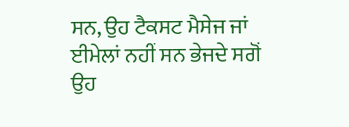ਸਨ, ਉਹ ਟੈਕਸਟ ਮੈਸੇਜ ਜਾਂ ਈਮੇਲਾਂ ਨਹੀਂ ਸਨ ਭੇਜਦੇ ਸਗੋਂ ਉਹ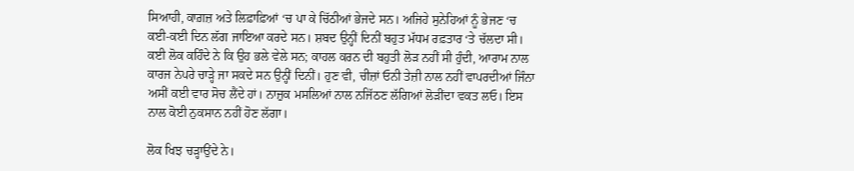ਸਿਆਹੀ, ਕਾਗ਼ਜ਼ ਅਤੇ ਲਿਫ਼ਾਫ਼ਿਆਂ ‘ਚ ਪਾ ਕੇ ਚਿੱਠੀਆਂ ਭੇਜਦੇ ਸਨ। ਅਜਿਹੇ ਸੁਨੇਹਿਆਂ ਨੂੰ ਭੇਜਣ ‘ਚ ਕਈ-ਕਈ ਦਿਨ ਲੱਗ ਜਾਇਆ ਕਰਦੇ ਸਨ। ਸ਼ਬਦ ਉਨ੍ਹੀਂ ਦਿਨੀਂ ਬਹੁਤ ਮੱਧਮ ਰਫ਼ਤਾਰ ‘ਤੇ ਚੱਲਦਾ ਸੀ। ਕਈ ਲੋਕ ਕਹਿੰਦੇ ਨੇ ਕਿ ਉਹ ਭਲੇ ਵੇਲੇ ਸਨ; ਕਾਹਲ ਕਰਨ ਦੀ ਬਹੁਤੀ ਲੋੜ ਨਹੀਂ ਸੀ ਹੁੰਦੀ, ਆਰਾਮ ਨਾਲ ਕਾਰਜ ਨੇਪਰੇ ਚਾੜ੍ਹੇ ਜਾ ਸਕਦੇ ਸਨ ਉਨ੍ਹੀਂ ਦਿਨੀਂ। ਹੁਣ ਵੀ, ਚੀਜ਼ਾਂ ਓਨੀ ਤੇਜ਼ੀ ਨਾਲ ਨਹੀਂ ਵਾਪਰਦੀਆਂ ਜਿੰਨਾ ਅਸੀਂ ਕਈ ਵਾਰ ਸੋਚ ਲੈਂਦੇ ਹਾਂ। ਨਾਜ਼ੁਕ ਮਸਲਿਆਂ ਨਾਲ ਨਜਿੱਠਣ ਲੱਗਿਆਂ ਲੋੜੀਂਦਾ ਵਕਤ ਲਓ। ਇਸ ਨਾਲ ਕੋਈ ਨੁਕਸਾਨ ਨਹੀਂ ਹੋਣ ਲੱਗਾ।

ਲੋਕ ਖਿਝ ਚੜ੍ਹਾਉਂਦੇ ਨੇ।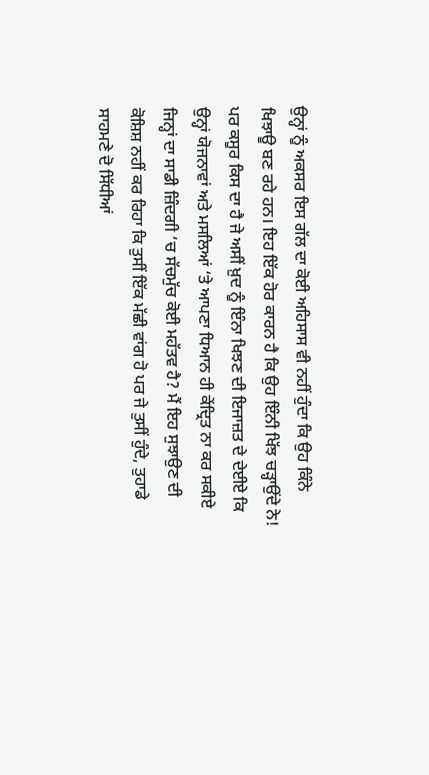ਉਨ੍ਹਾਂ ਨੂੰ ਅਕਸਰ ਇਸ ਗੱਲ ਦਾ ਕੋਈ ਅਹਿਸਾਸ ਵੀ ਨਹੀਂ ਹੁੰਦਾ ਕਿ ਉਹ ਕਿੰਨੇ ਖਿਝਾਊ ਬਣ ਰਹੇ ਹਨ। ਇਹ ਇੱਕ ਹੋਰ ਕਾਰਨ ਹੈ ਕਿ ਉਹ ਇੰਨੀ ਖਿੱਝ ਚੜ੍ਹਾਉਂਦੇ ਨੇ! ਪਰ ਕਸੂਰ ਕਿਸ ਦਾ ਹੈ ਜੇ ਅਸੀਂ ਖ਼ੁਦ ਨੂੰ ਇੰਨਾ ਖਿਝਣ ਦੀ ਇਜਾਜ਼ਤ ਦੇ ਦੇਈਏ ਕਿ ਉਨ੍ਹਾਂ ਯੋਜਨਾਵਾਂ ਅਤੇ ਮਸਲਿਆਂ ‘ਤੇ ਆਪਣਾ ਧਿਆਨ ਹੀ ਕੇਂਦ੍ਰਿਤ ਨਾ ਕਰ ਸਕੀਏ ਜਿਨ੍ਹਾਂ ਦਾ ਸਾਡੀ ਜ਼ਿੰਦਗੀ ‘ਚ ਸੱਚਮੁੱਚ ਕੋਈ ਮਹੱਤਵ ਹੈ? ਮੈਂ ਇਹ ਸੁਝਾਉਣ ਦੀ ਕੋਸ਼ਿਸ਼ ਨਹੀਂ ਕਰ ਰਿਹਾ ਕਿ ਤੁਸੀਂ ਇੱਕ ਮੱਛੀ ਵਾਂਗ ਹੋ ਪਰ ਜੇ ਤੁਸੀਂ ਹੁੰਦੇ, ਤੁਹਾਡੇ ਸਾਹਮਣੇ ਦੋ ਸਿੱਧੀਆਂ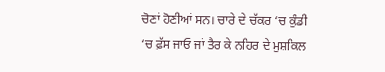ਚੋਣਾਂ ਹੋਣੀਆਂ ਸਨ। ਚਾਰੇ ਦੇ ਚੱਕਰ ‘ਚ ਕੁੰਡੀ ‘ਚ ਫ਼ੱਸ ਜਾਓ ਜਾਂ ਤੈਰ ਕੇ ਨਹਿਰ ਦੇ ਮੁਸ਼ਕਿਲ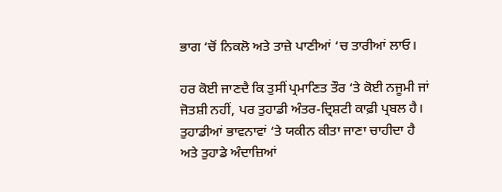ਭਾਗ ‘ਚੋਂ ਨਿਕਲੋ ਅਤੇ ਤਾਜ਼ੇ ਪਾਣੀਆਂ ‘ਚ ਤਾਰੀਆਂ ਲਾਓ।

ਹਰ ਕੋਈ ਜਾਣਦੈ ਕਿ ਤੁਸੀਂ ਪ੍ਰਮਾਣਿਤ ਤੌਰ ‘ਤੇ ਕੋਈ ਨਜੂਮੀ ਜਾਂ ਜੋਤਸ਼ੀ ਨਹੀਂ, ਪਰ ਤੁਹਾਡੀ ਅੰਤਰ-ਦ੍ਰਿਸ਼ਟੀ ਕਾਫ਼ੀ ਪ੍ਰਬਲ ਹੈ। ਤੁਹਾਡੀਆਂ ਭਾਵਨਾਵਾਂ ‘ਤੇ ਯਕੀਨ ਕੀਤਾ ਜਾਣਾ ਚਾਹੀਦਾ ਹੈ ਅਤੇ ਤੁਹਾਡੇ ਅੰਦਾਜ਼ਿਆਂ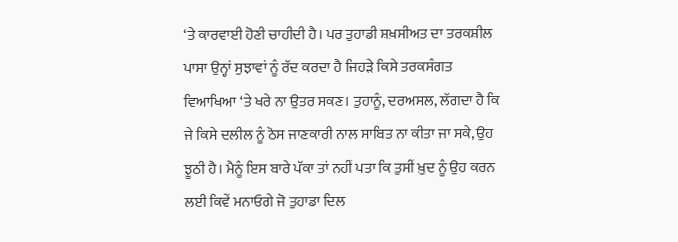‘ਤੇ ਕਾਰਵਾਈ ਹੋਣੀ ਚਾਹੀਦੀ ਹੈ। ਪਰ ਤੁਹਾਡੀ ਸ਼ਖ਼ਸੀਅਤ ਦਾ ਤਰਕਸ਼ੀਲ ਪਾਸਾ ਉਨ੍ਹਾਂ ਸੁਝਾਵਾਂ ਨੂੰ ਰੱਦ ਕਰਦਾ ਹੈ ਜਿਹੜੇ ਕਿਸੇ ਤਰਕਸੰਗਤ ਵਿਆਖਿਆ ‘ਤੇ ਖਰੇ ਨਾ ਉਤਰ ਸਕਣ। ਤੁਹਾਨੂੰ, ਦਰਅਸਲ, ਲੱਗਦਾ ਹੈ ਕਿ ਜੇ ਕਿਸੇ ਦਲੀਲ ਨੂੰ ਠੋਸ ਜਾਣਕਾਰੀ ਨਾਲ ਸਾਬਿਤ ਨਾ ਕੀਤਾ ਜਾ ਸਕੇ, ਉਹ ਝੂਠੀ ਹੈ। ਮੈਨੂੰ ਇਸ ਬਾਰੇ ਪੱਕਾ ਤਾਂ ਨਹੀਂ ਪਤਾ ਕਿ ਤੁਸੀਂ ਖ਼ੁਦ ਨੂੰ ਉਹ ਕਰਨ ਲਈ ਕਿਵੇਂ ਮਨਾਓਗੇ ਜੋ ਤੁਹਾਡਾ ਦਿਲ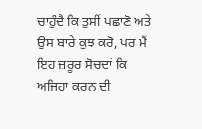ਚਾਹੁੰਦੈ ਕਿ ਤੁਸੀਂ ਪਛਾਣੋ ਅਤੇ ਉਸ ਬਾਰੇ ਕੁਝ ਕਰੋ, ਪਰ ਮੈਂ ਇਹ ਜ਼ਰੂਰ ਸੋਚਦਾਂ ਕਿ ਅਜਿਹਾ ਕਰਨ ਦੀ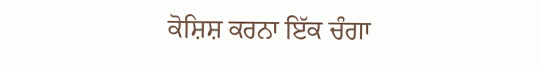ਕੋਸ਼ਿਸ਼ ਕਰਨਾ ਇੱਕ ਚੰਗਾ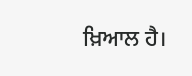ਖ਼ਿਆਲ ਹੈ।